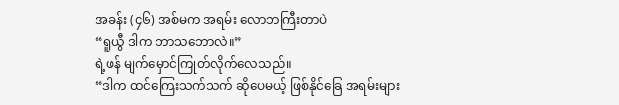အခန်း (၄၆) အစ်မက အရမ်း လောဘကြီးတာပဲ
“ရူယွီ ဒါက ဘာသဘောလဲ။”
ရဲ့ဖန် မျက်မှောင်ကြုတ်လိုက်လေသည်။
“ဒါက ထင်ကြေးသက်သက် ဆိုပေမယ့် ဖြစ်နိုင်ခြေ အရမ်းများ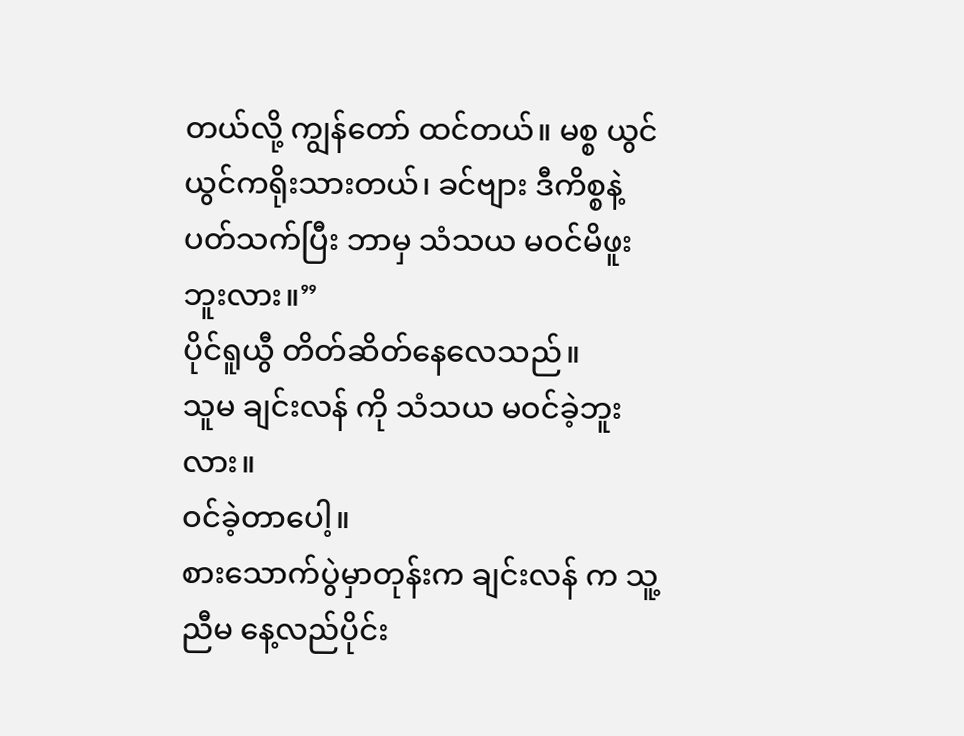တယ်လို့ ကျွန်တော် ထင်တယ်။ မစ္စ ယွင်ယွင်ကရိုးသားတယ်၊ ခင်ဗျား ဒီကိစ္စနဲ့ ပတ်သက်ပြီး ဘာမှ သံသယ မဝင်မိဖူးဘူးလား။”
ပိုင်ရူယွီ တိတ်ဆိတ်နေလေသည်။
သူမ ချင်းလန် ကို သံသယ မဝင်ခဲ့ဘူးလား။
ဝင်ခဲ့တာပေါ့။
စားသောက်ပွဲမှာတုန်းက ချင်းလန် က သူ့ညီမ နေ့လည်ပိုင်း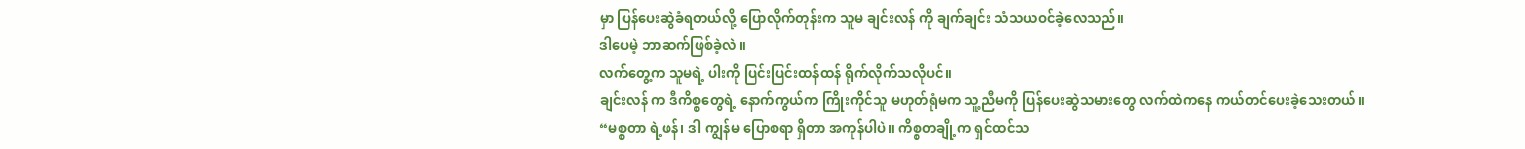မှာ ပြန်ပေးဆွဲခံရတယ်လို့ ပြောလိုက်တုန်းက သူမ ချင်းလန် ကို ချက်ချင်း သံသယဝင်ခဲ့လေသည်။
ဒါပေမဲ့ ဘာဆက်ဖြစ်ခဲ့လဲ။
လက်တွေ့က သူမရဲ့ ပါးကို ပြင်းပြင်းထန်ထန် ရိုက်လိုက်သလိုပင်။
ချင်းလန် က ဒီကိစ္စတွေရဲ့ နောက်ကွယ်က ကြိုးကိုင်သူ မဟုတ်ရုံမက သူ့ညီမကို ပြန်ပေးဆွဲသမားတွေ လက်ထဲကနေ ကယ်တင်ပေးခဲ့သေးတယ်။
“မစ္စတာ ရဲ့ဖန်၊ ဒါ ကျွန်မ ပြောစရာ ရှိတာ အကုန်ပါပဲ။ ကိစ္စတချို့က ရှင်ထင်သ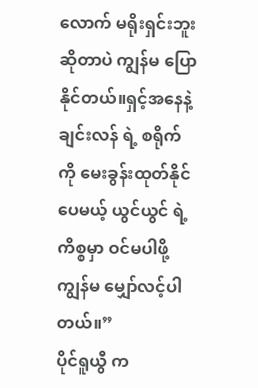လောက် မရိုးရှင်းဘူး ဆိုတာပဲ ကျွန်မ ပြောနိုင်တယ်။ရှင့်အနေနဲ့ ချင်းလန် ရဲ့ စရိုက်ကို မေးခွန်းထုတ်နိုင်ပေမယ့် ယွင်ယွင် ရဲ့ ကိစ္စမှာ ဝင်မပါဖို့ ကျွန်မ မျှော်လင့်ပါတယ်။”
ပိုင်ရူယွီ က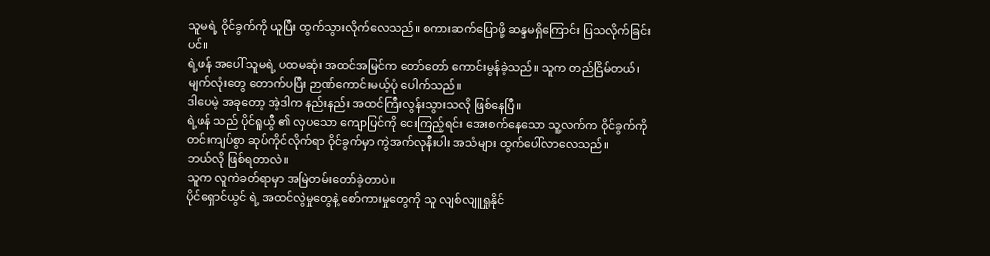သူမရဲ့ ဝိုင်ခွက်ကို ယူပြီး ထွက်သွားလိုက်လေသည်။ စကားဆက်ပြောဖို့ ဆန္ဒမရှိကြောင်း ပြသလိုက်ခြင်းပင်။
ရဲ့ဖန် အပေါ် သူမရဲ့ ပထမဆုံး အထင်အမြင်က တော်တော် ကောင်းမွန်ခဲ့သည်။ သူက တည်ငြိမ်တယ်၊ မျက်လုံးတွေ တောက်ပပြီး ဉာဏ်ကောင်းမယ့်ပုံ ပေါက်သည်။
ဒါပေမဲ့ အခုတော့ အဲ့ဒါက နည်းနည်း အထင်ကြီးလွန်းသွားသလို ဖြစ်နေပြီ။
ရဲ့ဖန် သည် ပိုင်ရူယွီ ၏ လှပသော ကျောပြင်ကို ငေးကြည့်ရင်း အေးစက်နေသော သူ့လက်က ဝိုင်ခွက်ကို တင်းကျပ်စွာ ဆုပ်ကိုင်လိုက်ရာ ဝိုင်ခွက်မှာ ကွဲအက်လုနီးပါး အသံများ ထွက်ပေါ်လာလေသည်။
ဘယ်လို ဖြစ်ရတာလဲ။
သူက လူကဲခတ်ရာမှာ အမြဲတမ်းတော်ခဲ့တာပဲ။
ပိုင်ရှောင်ယွင် ရဲ့ အထင်လွဲမှုတွေနဲ့ စော်ကားမှုတွေကို သူ လျစ်လျူရှုနိုင်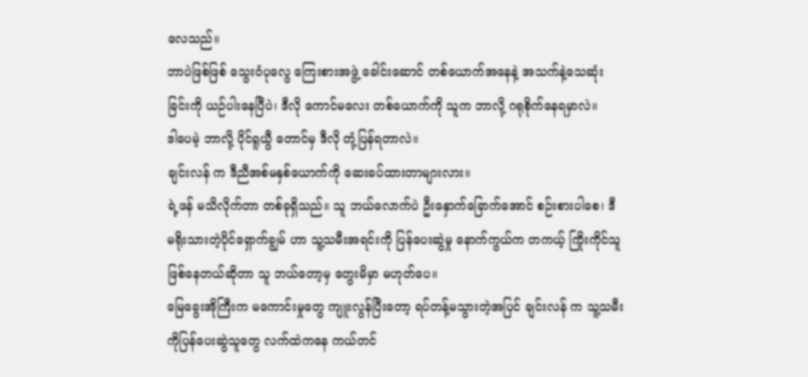လေသည်။
ဘာပဲဖြစ်ဖြစ် သွေးဝံပုလွေ ကြေးစားအဖွဲ့ ခေါင်းဆောင် တစ်ယောက်အနေနဲ့ အသက်နဲ့သေဆုံးခြင်းကို ယဉ်ပါးနေပြီပဲ၊ ဒီလို ကောင်မလေး တစ်ယောက်ကို သူက ဘာလို့ ဂရုစိုက်နေရမှာလဲ။
ဒါပေမဲ့ ဘာလို့ ပိုင်ရူယွီ တောင်မှ ဒီလို တုံ့ပြန်ရတာလဲ။
ချင်းလန် က ဒီညီအစ်မနှစ်ယောက်ကို ဆေးခပ်ထားတာများလား။
ရဲ့ဖန် မသိလိုက်တာ တစ်ခုရှိသည်။ သူ ဘယ်လောက်ပဲ ဦးနှောက်ခြောက်အောင် စဉ်းစားပါစေ၊ ဒီ မရိုးသားတဲ့ပိုင်ရှောက်ချွမ် ဟာ သူ့သမီးအရင်းကို ပြန်ပေးဆွဲမှု နောက်ကွယ်က တကယ့် ကြိုးကိုင်သူ ဖြစ်နေတယ်ဆိုတာ သူ ဘယ်တော့မှ တွေးမိမှာ မဟုတ်ပေ။
မြေခွေးအိုကြီးက မကောင်းမှုတွေ ကျူးလွန်ပြီးတော့ ရပ်တန့်မသွားတဲ့အပြင် ချင်းလန် က သူ့သမီးကိုပြန်ပေးဆွဲသူတွေ လက်ထဲကနေ ကယ်တင်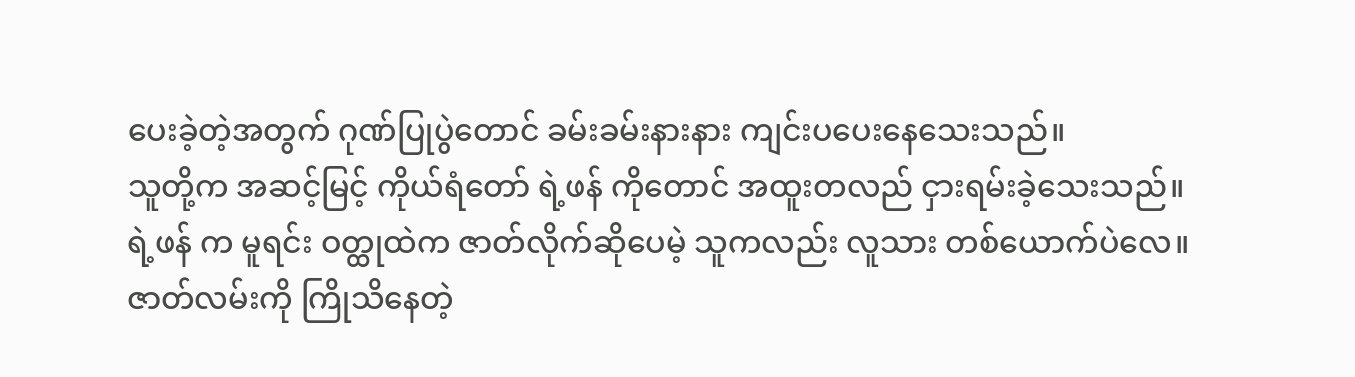ပေးခဲ့တဲ့အတွက် ဂုဏ်ပြုပွဲတောင် ခမ်းခမ်းနားနား ကျင်းပပေးနေသေးသည်။
သူတို့က အဆင့်မြင့် ကိုယ်ရံတော် ရဲ့ဖန် ကိုတောင် အထူးတလည် ငှားရမ်းခဲ့သေးသည်။
ရဲ့ဖန် က မူရင်း ဝတ္ထုထဲက ဇာတ်လိုက်ဆိုပေမဲ့ သူကလည်း လူသား တစ်ယောက်ပဲလေ။
ဇာတ်လမ်းကို ကြိုသိနေတဲ့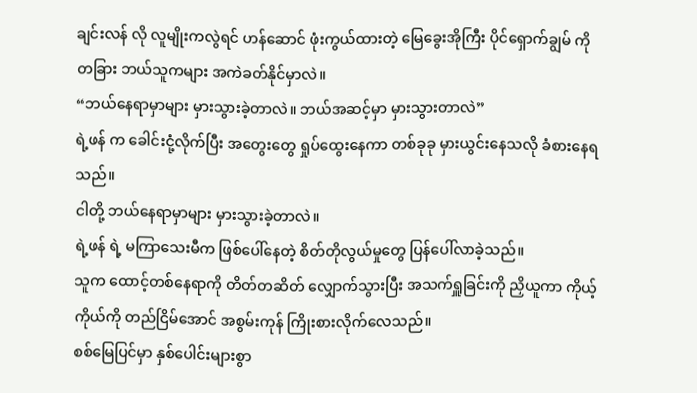ချင်းလန် လို လူမျိုးကလွဲရင် ဟန်ဆောင် ဖုံးကွယ်ထားတဲ့ မြေခွေးအိုကြီး ပိုင်ရှောက်ချွမ် ကို တခြား ဘယ်သူကများ အကဲခတ်နိုင်မှာလဲ။
“ဘယ်နေရာမှာများ မှားသွားခဲ့တာလဲ။ ဘယ်အဆင့်မှာ မှားသွားတာလဲ”
ရဲ့ဖန် က ခေါင်းငုံ့လိုက်ပြီး အတွေးတွေ ရှုပ်ထွေးနေကာ တစ်ခုခု မှားယွင်းနေသလို ခံစားနေရသည်။
ငါတို့ ဘယ်နေရာမှာများ မှားသွားခဲ့တာလဲ။
ရဲ့ဖန် ရဲ့ မကြာသေးမီက ဖြစ်ပေါ်နေတဲ့ စိတ်တိုလွယ်မှုတွေ ပြန်ပေါ်လာခဲ့သည်။
သူက ထောင့်တစ်နေရာကို တိတ်တဆိတ် လျှောက်သွားပြီး အသက်ရှူခြင်းကို ညှိယူကာ ကိုယ့်ကိုယ်ကို တည်ငြိမ်အောင် အစွမ်းကုန် ကြိုးစားလိုက်လေသည်။
စစ်မြေပြင်မှာ နှစ်ပေါင်းများစွာ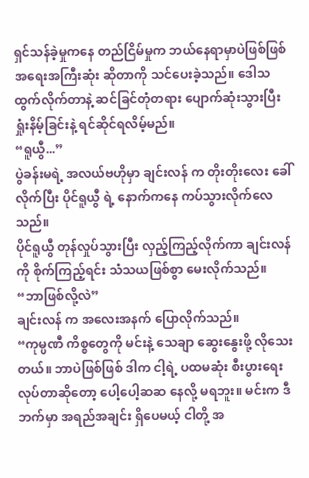ရှင်သန်ခဲ့မှုကနေ တည်ငြိမ်မှုက ဘယ်နေရာမှာပဲဖြစ်ဖြစ် အရေးအကြီးဆုံး ဆိုတာကို သင်ပေးခဲ့သည်။ ဒေါသထွက်လိုက်တာနဲ့ ဆင်ခြင်တုံတရား ပျောက်ဆုံးသွားပြီး ရှုံးနိမ့်ခြင်းနဲ့ ရင်ဆိုင်ရလိမ့်မည်။
“ရူယွီ...”
ပွဲခန်းမရဲ့ အလယ်ဗဟိုမှာ ချင်းလန် က တိုးတိုးလေး ခေါ်လိုက်ပြီး ပိုင်ရူယွီ ရဲ့ နောက်ကနေ ကပ်သွားလိုက်လေသည်။
ပိုင်ရူယွီ တုန်လှုပ်သွားပြီး လှည့်ကြည့်လိုက်ကာ ချင်းလန် ကို စိုက်ကြည့်ရင်း သံသယဖြစ်စွာ မေးလိုက်သည်။
“ဘာဖြစ်လို့လဲ”
ချင်းလန် က အလေးအနက် ပြောလိုက်သည်။
“ကုမ္ပဏီ ကိစ္စတွေကို မင်းနဲ့ သေချာ ဆွေးနွေးဖို့ လိုသေးတယ်။ ဘာပဲဖြစ်ဖြစ် ဒါက ငါ့ရဲ့ ပထမဆုံး စီးပွားရေး လုပ်တာဆိုတော့ ပေါ့ပေါ့ဆဆ နေလို့ မရဘူး။ မင်းက ဒီဘက်မှာ အရည်အချင်း ရှိပေမယ့် ငါတို့ အ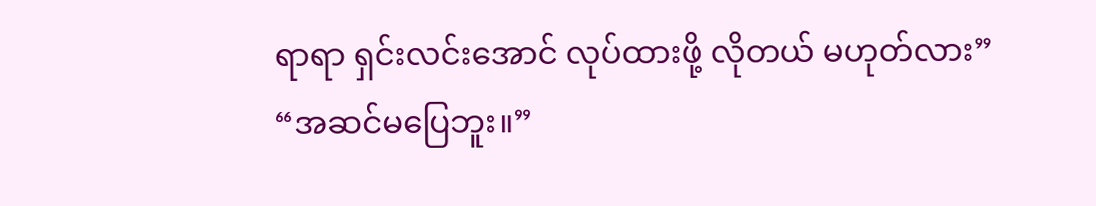ရာရာ ရှင်းလင်းအောင် လုပ်ထားဖို့ လိုတယ် မဟုတ်လား”
“အဆင်မပြေဘူး။”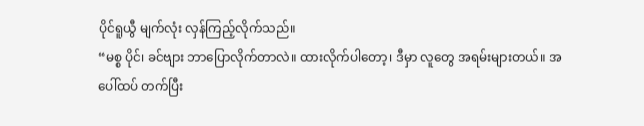ပိုင်ရူယွီ မျက်လုံး လှန်ကြည့်လိုက်သည်။
“မစ္စ ပိုင်၊ ခင်ဗျား ဘာပြောလိုက်တာလဲ။ ထားလိုက်ပါတော့၊ ဒီမှာ လူတွေ အရမ်းများတယ်။ အပေါ်ထပ် တက်ပြီး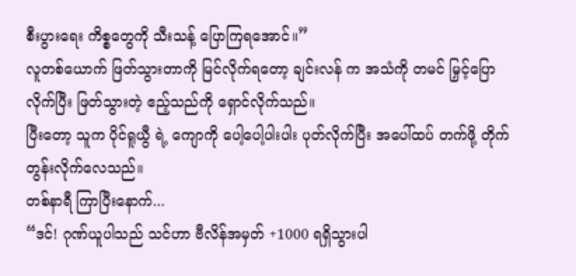စီးပွားရေး ကိစ္စတွေကို သီးသန့် ပြောကြရအောင်။”
လူတစ်ယောက် ဖြတ်သွားတာကို မြင်လိုက်ရတော့ ချင်းလန် က အသံကို တမင် မြှင့်ပြောလိုက်ပြီး ဖြတ်သွားတဲ့ ဧည့်သည်ကို ရှောင်လိုက်သည်။
ပြီးတော့ သူက ပိုင်ရူယွီ ရဲ့ ကျောကို ပေါ့ပေါ့ပါးပါး ပုတ်လိုက်ပြီး အပေါ်ထပ် တက်ဖို့ တိုက်တွန်းလိုက်လေသည်။
တစ်နာရီ ကြာပြီးနောက်...
“ဒင်! ဂုဏ်ယူပါသည် သင်ဟာ ဗီလိန်အမှတ် +1000 ရရှိသွားပါ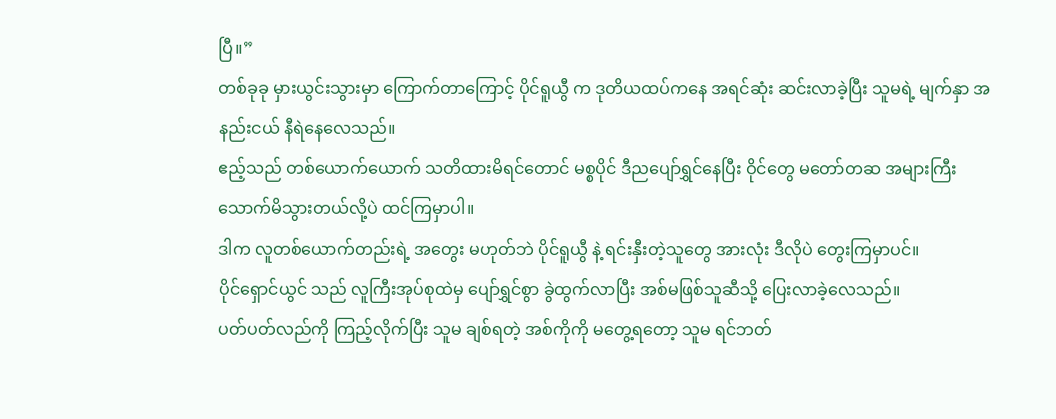ပြီ။”
တစ်ခုခု မှားယွင်းသွားမှာ ကြောက်တာကြောင့် ပိုင်ရူယွီ က ဒုတိယထပ်ကနေ အရင်ဆုံး ဆင်းလာခဲ့ပြီး သူမရဲ့ မျက်နှာ အနည်းငယ် နီရဲနေလေသည်။
ဧည့်သည် တစ်ယောက်ယောက် သတိထားမိရင်တောင် မစ္စပိုင် ဒီညပျော်ရွှင်နေပြီး ဝိုင်တွေ မတော်တဆ အများကြီး သောက်မိသွားတယ်လို့ပဲ ထင်ကြမှာပါ။
ဒါက လူတစ်ယောက်တည်းရဲ့ အတွေး မဟုတ်ဘဲ ပိုင်ရူယွီ နဲ့ ရင်းနှီးတဲ့သူတွေ အားလုံး ဒီလိုပဲ တွေးကြမှာပင်။
ပိုင်ရှောင်ယွင် သည် လူကြီးအုပ်စုထဲမှ ပျော်ရွှင်စွာ ခွဲထွက်လာပြီး အစ်မဖြစ်သူဆီသို့ ပြေးလာခဲ့လေသည်။
ပတ်ပတ်လည်ကို ကြည့်လိုက်ပြီး သူမ ချစ်ရတဲ့ အစ်ကိုကို မတွေ့ရတော့ သူမ ရင်ဘတ်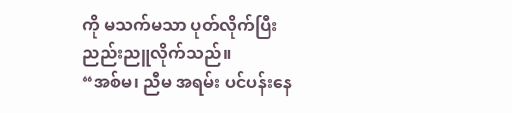ကို မသက်မသာ ပုတ်လိုက်ပြီး ညည်းညူလိုက်သည်။
“အစ်မ၊ ညီမ အရမ်း ပင်ပန်းနေ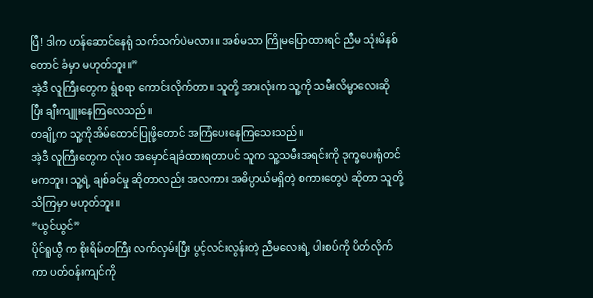ပြီ! ဒါက ဟန်ဆောင်နေရုံ သက်သက်ပဲမလား။ အစ်မသာ ကြိုမပြောထားရင် ညီမ သုံးမိနစ်တောင် ခံမှာ မဟုတ်ဘူး။”
အဲ့ဒီ လူကြီးတွေက ရွံစရာ ကောင်းလိုက်တာ။ သူတို့ အားလုံးက သူ့ကို သမီးလိမ္မာလေးဆိုပြီး ချီးကျူးနေကြလေသည်။
တချို့က သူ့ကိုအိမ်ထောင်ပြုဖို့တောင် အကြံပေးနေကြသေးသည်။
အဲ့ဒီ လူကြီးတွေက လုံးဝ အမှောင်ချခံထားရတာပင် သူက သူ့သမီးအရင်းကို ဒုက္ခပေးရုံတင်မကဘူး၊ သူ့ရဲ့ ချစ်ခင်မှု ဆိုတာလည်း အလကား အဓိပ္ပာယ်မရှိတဲ့ စကားတွေပဲ ဆိုတာ သူတို့ သိကြမှာ မဟုတ်ဘူး။
“ယွင်ယွင်”
ပိုင်ရူယွီ က စိုးရိမ်တကြီး လက်လှမ်းပြီး ပွင့်လင်းလွန်းတဲ့ ညီမလေးရဲ့ ပါးစပ်ကို ပိတ်လိုက်ကာ ပတ်ဝန်းကျင်ကို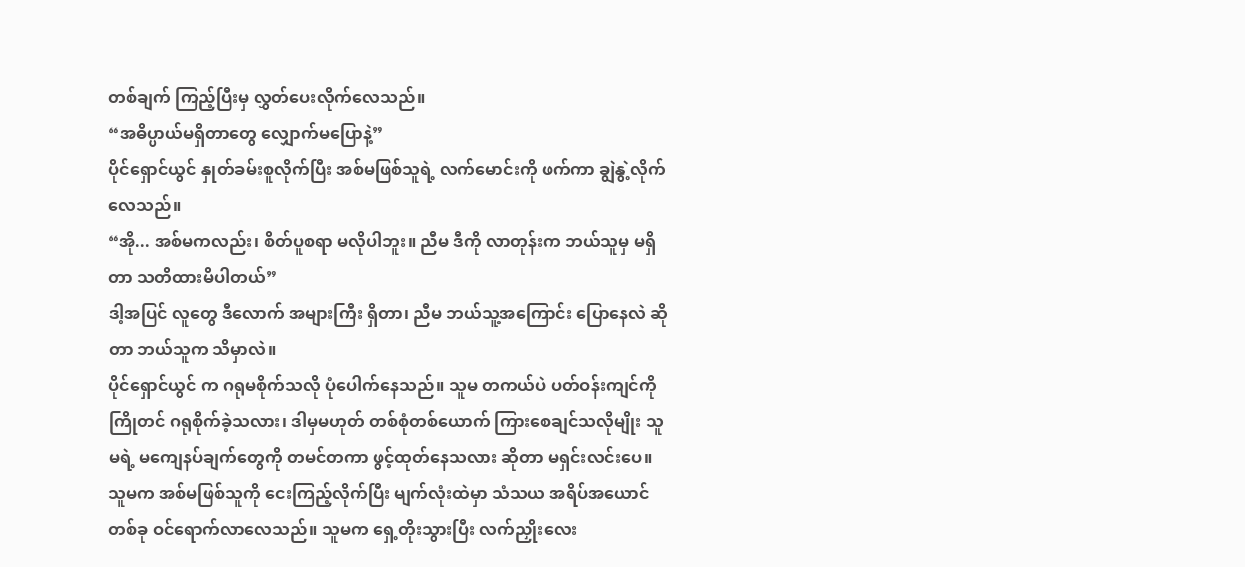တစ်ချက် ကြည့်ပြီးမှ လွှတ်ပေးလိုက်လေသည်။
“အဓိပ္ပာယ်မရှိတာတွေ လျှောက်မပြောနဲ့”
ပိုင်ရှောင်ယွင် နှုတ်ခမ်းစူလိုက်ပြီး အစ်မဖြစ်သူရဲ့ လက်မောင်းကို ဖက်ကာ ချွဲနွဲ့လိုက်လေသည်။
“အို... အစ်မကလည်း၊ စိတ်ပူစရာ မလိုပါဘူး။ ညီမ ဒီကို လာတုန်းက ဘယ်သူမှ မရှိတာ သတိထားမိပါတယ်”
ဒါ့အပြင် လူတွေ ဒီလောက် အများကြီး ရှိတာ၊ ညီမ ဘယ်သူ့အကြောင်း ပြောနေလဲ ဆိုတာ ဘယ်သူက သိမှာလဲ။
ပိုင်ရှောင်ယွင် က ဂရုမစိုက်သလို ပုံပေါက်နေသည်။ သူမ တကယ်ပဲ ပတ်ဝန်းကျင်ကို ကြိုတင် ဂရုစိုက်ခဲ့သလား၊ ဒါမှမဟုတ် တစ်စုံတစ်ယောက် ကြားစေချင်သလိုမျိုး သူမရဲ့ မကျေနပ်ချက်တွေကို တမင်တကာ ဖွင့်ထုတ်နေသလား ဆိုတာ မရှင်းလင်းပေ။
သူမက အစ်မဖြစ်သူကို ငေးကြည့်လိုက်ပြီး မျက်လုံးထဲမှာ သံသယ အရိပ်အယောင်တစ်ခု ဝင်ရောက်လာလေသည်။ သူမက ရှေ့တိုးသွားပြီး လက်ညှိုးလေး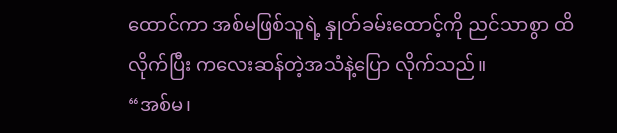ထောင်ကာ အစ်မဖြစ်သူရဲ့ နှုတ်ခမ်းထောင့်ကို ညင်သာစွာ ထိလိုက်ပြီး ကလေးဆန်တဲ့အသံနဲ့ပြော လိုက်သည်။
“အစ်မ၊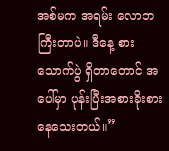အစ်မက အရမ်း လောဘကြီးတာပဲ။ ဒီနေ့ စားသောက်ပွဲ ရှိတာတောင် အပေါ်မှာ ပုန်းပြီးအစားခိုးစားနေသေးတယ်။”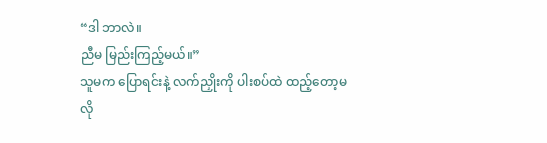“ဒါ ဘာလဲ။
ညီမ မြည်းကြည့်မယ်။”
သူမက ပြောရင်းနဲ့ လက်ညှိုးကို ပါးစပ်ထဲ ထည့်တော့မလို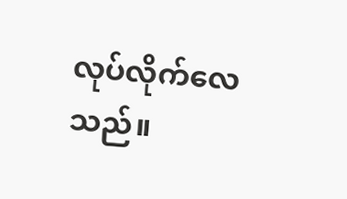လုပ်လိုက်လေသည်။